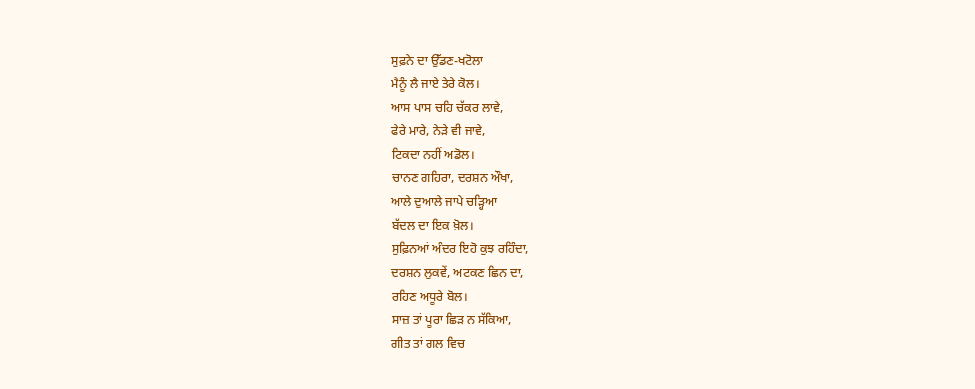ਸੁਫ਼ਨੇ ਦਾ ਉੱਡਣ-ਖਟੋਲਾ
ਮੈਨੂੰ ਲੈ ਜਾਏ ਤੇਰੇ ਕੋਲ।
ਆਸ ਪਾਸ ਚਹਿ ਚੱਕਰ ਲਾਵੇ,
ਫੇਰੇ ਮਾਰੇ, ਨੇੜੇ ਵੀ ਜਾਵੇ,
ਟਿਕਦਾ ਨਹੀਂ ਅਡੋਲ।
ਚਾਨਣ ਗਹਿਰਾ, ਦਰਸ਼ਨ ਔਖਾ,
ਆਲੇ ਦੁਆਲੇ ਜਾਪੇ ਚੜ੍ਹਿਆ
ਬੱਦਲ ਦਾ ਇਕ ਖ਼ੋਲ।
ਸੁਫ਼ਿਨਆਂ ਅੰਦਰ ਇਹੋ ਕੁਝ ਰਹਿੰਦਾ,
ਦਰਸ਼ਨ ਲੁਕਵੇਂ, ਅਟਕਣ ਛਿਨ ਦਾ,
ਰਹਿਣ ਅਧੂਰੇ ਬੋਲ।
ਸਾਜ਼ ਤਾਂ ਪੂਰਾ ਛਿੜ ਨ ਸੱਕਿਆ,
ਗੀਤ ਤਾਂ ਗਲ ਵਿਚ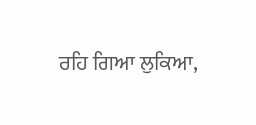ਰਹਿ ਗਿਆ ਲੁਕਿਆ,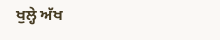ਖੁਲ੍ਹੇ ਅੱਖ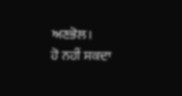ਅਣਭੋਲ।
ਹੋ ਨਹੀਂ ਸਕਦਾ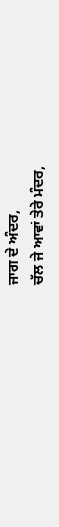ਜਾਗ ਦੇ ਅੰਦਰ,
ਚੱਲ ਜੇ ਆਵਾਂ ਤੇਰੇ ਮੰਦਰ,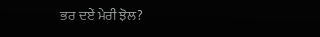ਭਰ ਦਏਂ ਮੇਰੀ ਝੋਲ?